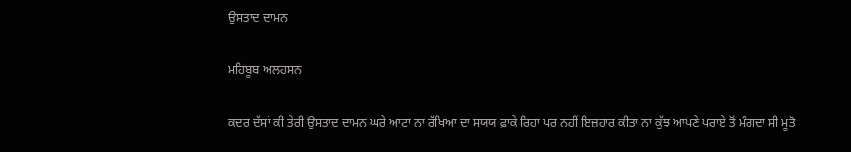ਉਸਤਾਦ ਦਾਮਨ

ਮਹਿਬੂਬ ਅਲਹਸਨ

ਕਦਰ ਦੱਸਾਂ ਕੀ ਤੇਰੀ ਉਸਤਾਦ ਦਾਮਨ ਘਰੇ ਆਟਾ ਨਾ ਰੱਖਿਆ ਦਾ ਸਯਯ ਫ਼ਾਕੇ ਰਿਹਾ ਪਰ ਨਹੀਂ ਇਜ਼ਹਾਰ ਕੀਤਾ ਨਾ ਕੁੱਝ ਆਪਣੇ ਪਰਾਏ ਤੋਂ ਮੰਗਦਾ ਸੀ ਮੂਤੋ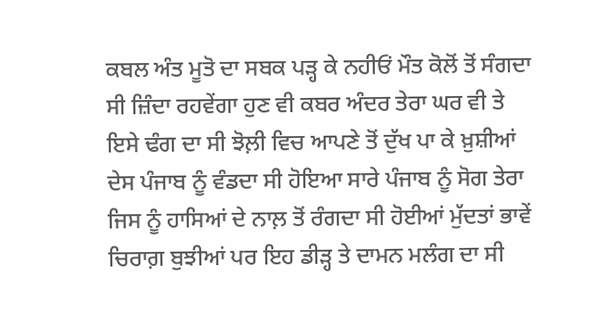ਕਬਲ ਅੰਤ ਮੂਤੋ ਦਾ ਸਬਕ ਪੜ੍ਹ ਕੇ ਨਹੀਓਂ ਮੌਤ ਕੋਲੋਂ ਤੋਂ ਸੰਗਦਾ ਸੀ ਜ਼ਿੰਦਾ ਰਹਵੇਂਗਾ ਹੁਣ ਵੀ ਕਬਰ ਅੰਦਰ ਤੇਰਾ ਘਰ ਵੀ ਤੇ ਇਸੇ ਢੰਗ ਦਾ ਸੀ ਝੋਲ਼ੀ ਵਿਚ ਆਪਣੇ ਤੋਂ ਦੁੱਖ ਪਾ ਕੇ ਖ਼ੁਸ਼ੀਆਂ ਦੇਸ ਪੰਜਾਬ ਨੂੰ ਵੰਡਦਾ ਸੀ ਹੋਇਆ ਸਾਰੇ ਪੰਜਾਬ ਨੂੰ ਸੋਗ ਤੇਰਾ ਜਿਸ ਨੂੰ ਹਾਸਿਆਂ ਦੇ ਨਾਲ਼ ਤੋਂ ਰੰਗਦਾ ਸੀ ਹੋਈਆਂ ਮੁੱਦਤਾਂ ਭਾਵੇਂ ਚਿਰਾਗ਼ ਬੁਝੀਆਂ ਪਰ ਇਹ ਡੀੜ੍ਹ ਤੇ ਦਾਮਨ ਮਲੰਗ ਦਾ ਸੀ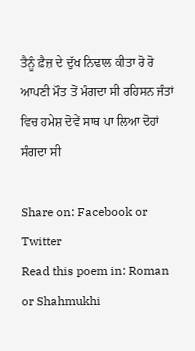ਤੈਨੂੰ ਫ਼ੈਜ਼ ਦੇ ਦੁੱਖ ਨਿਢਾਲ ਕੀਤਾ ਰੋ ਰੋ ਆਪਣੀ ਮੌਤ ਤੋਂ ਮੰਗਦਾ ਸੀ ਰਹਿਸਨ ਜੰਤਾਂ ਵਿਚ ਹਮੇਸ਼ ਦੋਵੇਂ ਸਾਥ ਪਾ ਲਿਆ ਦੋਹਾਂ ਸੰਗਦਾ ਸੀ

Share on: Facebook or Twitter
Read this poem in: Roman or Shahmukhi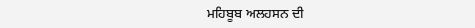ਮਹਿਬੂਬ ਅਲਹਸਨ ਦੀ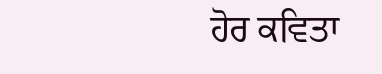ਹੋਰ ਕਵਿਤਾ